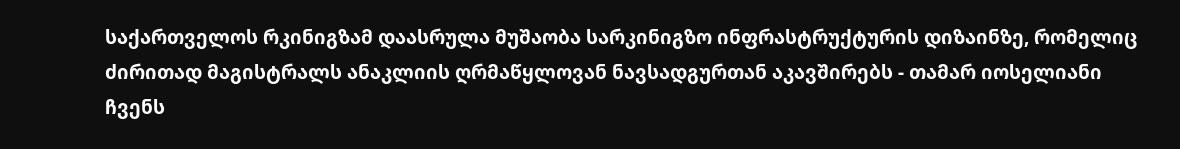საქართველოს რკინიგზამ დაასრულა მუშაობა სარკინიგზო ინფრასტრუქტურის დიზაინზე, რომელიც ძირითად მაგისტრალს ანაკლიის ღრმაწყლოვან ნავსადგურთან აკავშირებს - თამარ იოსელიანი
ჩვენს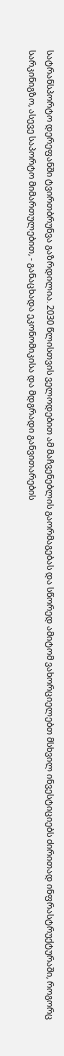სატრანსპორტო დერეფანში ტვირთბრუნვა გაზრდილია. 2030 წლისთვის ველოდებით ამ მაჩვენებლის გაორმაგებას და სწორედ ამიტომ ვახორციელებთ მსხვილ ინვესტიციებს ძირითად ინფრასტრუქტურაში, როგორც სარკინიგზო, ასევე საპორტო მიმართულებით, - განაცხადა ეკონომიკისა და მდგრადი განვითარების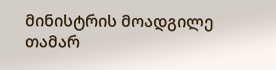მინისტრის მოადგილე თამარ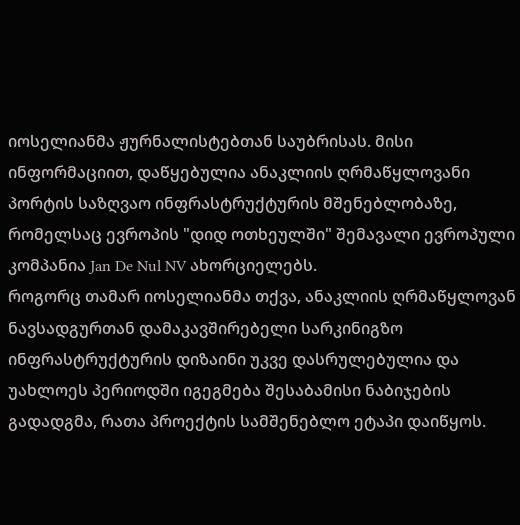იოსელიანმა ჟურნალისტებთან საუბრისას. მისი ინფორმაციით, დაწყებულია ანაკლიის ღრმაწყლოვანი პორტის საზღვაო ინფრასტრუქტურის მშენებლობაზე, რომელსაც ევროპის "დიდ ოთხეულში" შემავალი ევროპული კომპანია Jan De Nul NV ახორციელებს.
როგორც თამარ იოსელიანმა თქვა, ანაკლიის ღრმაწყლოვან ნავსადგურთან დამაკავშირებელი სარკინიგზო ინფრასტრუქტურის დიზაინი უკვე დასრულებულია და უახლოეს პერიოდში იგეგმება შესაბამისი ნაბიჯების გადადგმა, რათა პროექტის სამშენებლო ეტაპი დაიწყოს.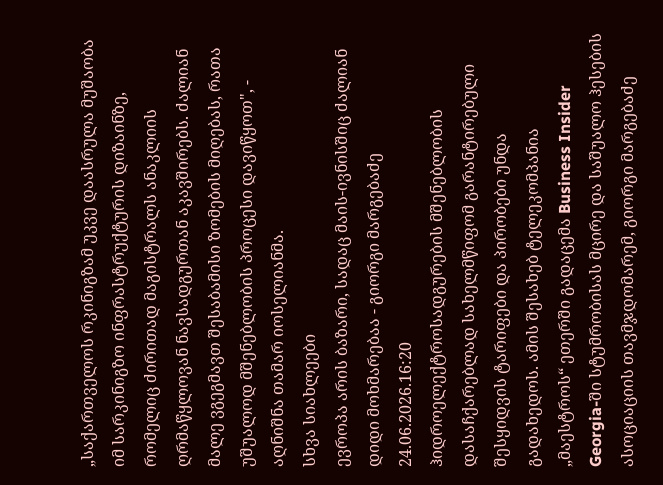„საქართველოს რკინიგზამ უკვე დაასრულა მუშაობა იმ სარკინიგზო ინფრასტრუქტურის დიზაინზე, რომელიც ძირითად მაგისტრალს ანაკლიის ღრმაწყლოვან ნავსადგურთან აკავშირებს. ძალიან მალე ვგეგმავთ შესაბამისი ზომების მიღებას, რათა უშუალოდ მშენებლობის პროცესი დავიწყოთ", - აღნიშნა თამარ იოსელიანმა.
სხვა სიახლეები
ევროპა არის ბაზარი, სადაც მაის-ივნისშიც ძალიან დიდი მოხმარებაა - გიორგი მარგებაძე
24.06.2026.16:20
ჰიდროელექტროსადგურების მშენებლობის დასაჩქარებლად სახელმწიფომ გარანტირებული შესყიდვის ტარიფები და პირობები უნდა გადახედოს. ამის შესახებ ტელეკომპანია „მაესტროს“ ეთერში გადაცემა Business Insider Georgia-ში სტუმრობისას მცირე და საშუალო ჰესების ასოციაციის თავმჯდომარემ, გიორგი მარგებაძე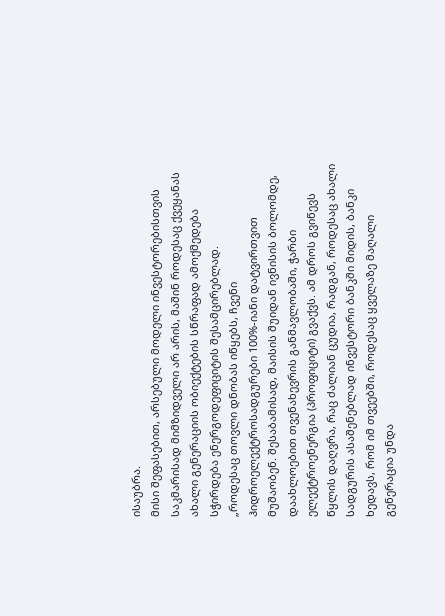ისაუბრა.
მისი შეფასებით, არსებული მოდელი ინვესტორებისთვის საკმარისად მიმზიდველი არ არის, მაშინ როდესაც ქვეყანას ახალი გენერაციის ობიექტების სწრაფად ამოქმედება სჭირდება ენერგოდეფიციტის შესამცირებლად.
„როდესაც თოვლი დნობას იწყებს, ჩვენი ჰიდროელექტროსადგურები 100%-იანი დატვირთვით მუშაობენ. შესაბამისად, მაისის შუიდან ივნისის ბოლომდე, დაახლოებით თვენახევრის განმავლობაში, ჭარბი ელექტროენერგია (პროფიციტი) გვაქვს. ამ დროს გვიწევს წყლის დაღვრა, რაც ძალიან ცუდია, რადგან, როდესაც ახალი სადგურის ასაშენებლად ინვესტორი ბანკში მიდის, ბანკი ხედავს, რომ იმ თვეებში, როდესაც ყველაზე მაღალი გენერაცია უნდა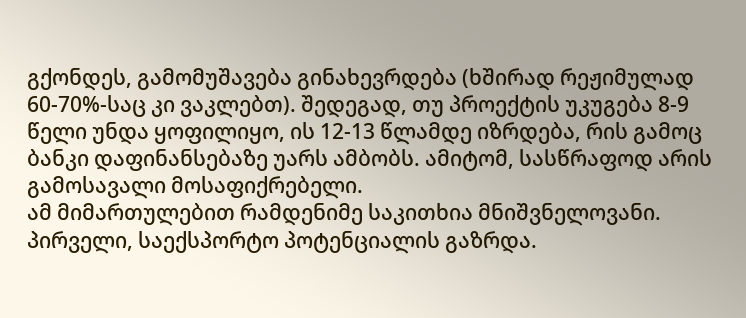გქონდეს, გამომუშავება გინახევრდება (ხშირად რეჟიმულად 60-70%-საც კი ვაკლებთ). შედეგად, თუ პროექტის უკუგება 8-9 წელი უნდა ყოფილიყო, ის 12-13 წლამდე იზრდება, რის გამოც ბანკი დაფინანსებაზე უარს ამბობს. ამიტომ, სასწრაფოდ არის გამოსავალი მოსაფიქრებელი.
ამ მიმართულებით რამდენიმე საკითხია მნიშვნელოვანი. პირველი, საექსპორტო პოტენციალის გაზრდა.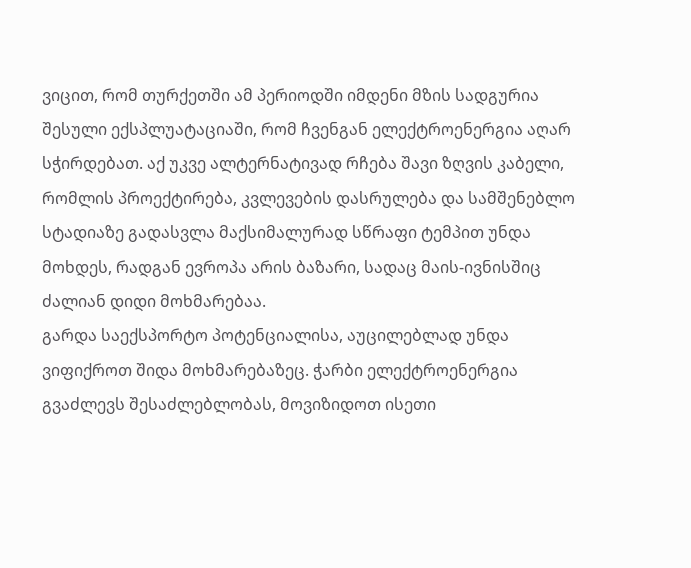ვიცით, რომ თურქეთში ამ პერიოდში იმდენი მზის სადგურია შესული ექსპლუატაციაში, რომ ჩვენგან ელექტროენერგია აღარ სჭირდებათ. აქ უკვე ალტერნატივად რჩება შავი ზღვის კაბელი, რომლის პროექტირება, კვლევების დასრულება და სამშენებლო სტადიაზე გადასვლა მაქსიმალურად სწრაფი ტემპით უნდა მოხდეს, რადგან ევროპა არის ბაზარი, სადაც მაის-ივნისშიც ძალიან დიდი მოხმარებაა.
გარდა საექსპორტო პოტენციალისა, აუცილებლად უნდა ვიფიქროთ შიდა მოხმარებაზეც. ჭარბი ელექტროენერგია გვაძლევს შესაძლებლობას, მოვიზიდოთ ისეთი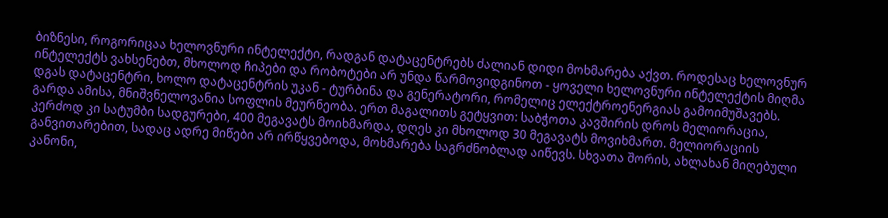ბიზნესი, როგორიცაა ხელოვნური ინტელექტი, რადგან დატაცენტრებს ძალიან დიდი მოხმარება აქვთ. როდესაც ხელოვნურ ინტელექტს ვახსენებთ, მხოლოდ ჩიპები და რობოტები არ უნდა წარმოვიდგინოთ - ყოველი ხელოვნური ინტელექტის მიღმა დგას დატაცენტრი, ხოლო დატაცენტრის უკან - ტურბინა და გენერატორი, რომელიც ელექტროენერგიას გამოიმუშავებს.
გარდა ამისა, მნიშვნელოვანია სოფლის მეურნეობა. ერთ მაგალითს გეტყვით: საბჭოთა კავშირის დროს მელიორაცია, კერძოდ კი სატუმბი სადგურები, 400 მეგავატს მოიხმარდა, დღეს კი მხოლოდ 30 მეგავატს მოვიხმართ. მელიორაციის განვითარებით, სადაც ადრე მიწები არ ირწყვებოდა, მოხმარება საგრძნობლად აიწევს. სხვათა შორის, ახლახან მიღებული კანონი,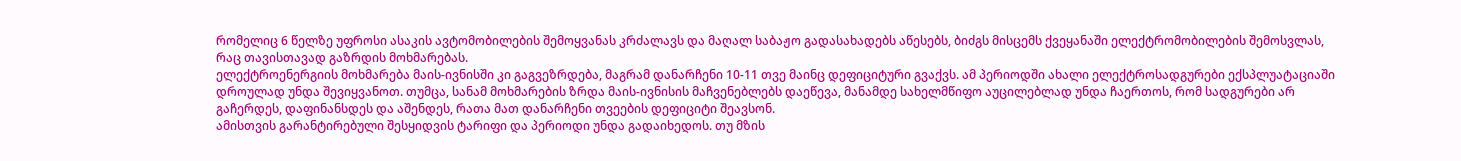რომელიც 6 წელზე უფროსი ასაკის ავტომობილების შემოყვანას კრძალავს და მაღალ საბაჟო გადასახადებს აწესებს, ბიძგს მისცემს ქვეყანაში ელექტრომობილების შემოსვლას, რაც თავისთავად გაზრდის მოხმარებას.
ელექტროენერგიის მოხმარება მაის-ივნისში კი გაგვეზრდება, მაგრამ დანარჩენი 10-11 თვე მაინც დეფიციტური გვაქვს. ამ პერიოდში ახალი ელექტროსადგურები ექსპლუატაციაში დროულად უნდა შევიყვანოთ. თუმცა, სანამ მოხმარების ზრდა მაის-ივნისის მაჩვენებლებს დაეწევა, მანამდე სახელმწიფო აუცილებლად უნდა ჩაერთოს, რომ სადგურები არ გაჩერდეს, დაფინანსდეს და აშენდეს, რათა მათ დანარჩენი თვეების დეფიციტი შეავსონ.
ამისთვის გარანტირებული შესყიდვის ტარიფი და პერიოდი უნდა გადაიხედოს. თუ მზის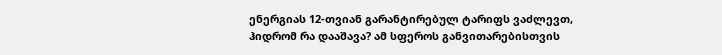ენერგიას 12-თვიან გარანტირებულ ტარიფს ვაძლევთ, ჰიდრომ რა დააშავა? ამ სფეროს განვითარებისთვის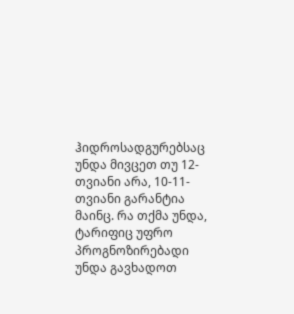ჰიდროსადგურებსაც უნდა მივცეთ თუ 12-თვიანი არა, 10-11-თვიანი გარანტია მაინც. რა თქმა უნდა, ტარიფიც უფრო პროგნოზირებადი უნდა გავხადოთ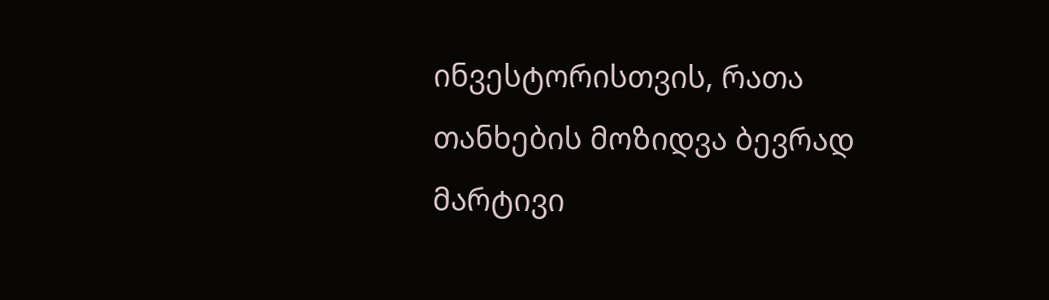ინვესტორისთვის, რათა თანხების მოზიდვა ბევრად მარტივი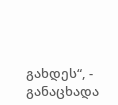გახდეს“, - განაცხადა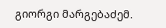გიორგი მარგებაძემ.